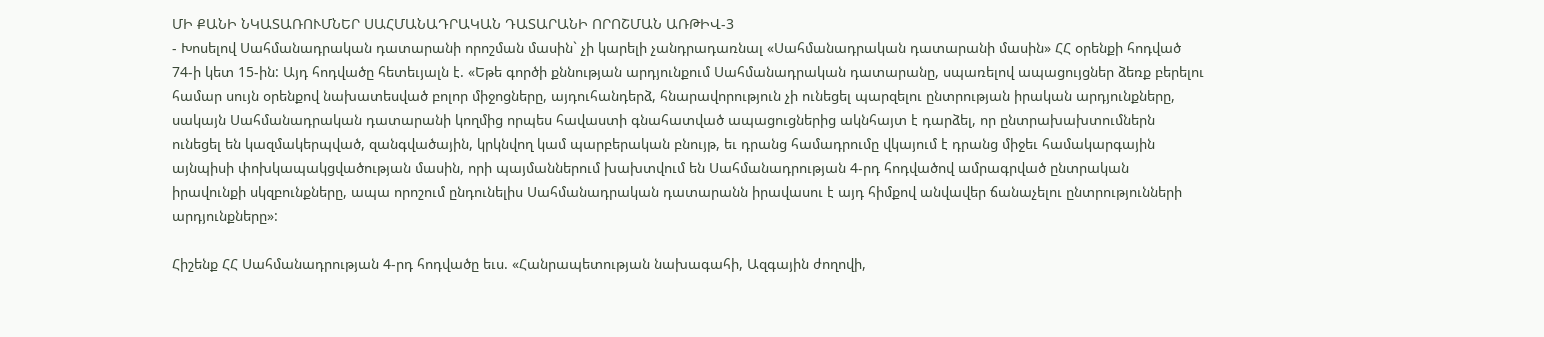ՄԻ ՔԱՆԻ ՆԿԱՏԱՌՈՒՄՆԵՐ ՍԱՀՄԱՆԱԴՐԱԿԱՆ ԴԱՏԱՐԱՆԻ ՈՐՈՇՄԱՆ ԱՌԹԻՎ-3
- Խոսելով Սահմանադրական դատարանի որոշման մասին` չի կարելի չանդրադառնալ «Սահմանադրական դատարանի մասին» ՀՀ օրենքի հոդված 74-ի կետ 15-ին: Այդ հոդվածը հետեւյալն է. «Եթե գործի քննության արդյունքում Սահմանադրական դատարանը, սպառելով ապացույցներ ձեռք բերելու համար սույն օրենքով նախատեսված բոլոր միջոցները, այդուհանդերձ, հնարավորություն չի ունեցել պարզելու ընտրության իրական արդյունքները, սակայն Սահմանադրական դատարանի կողմից որպես հավաստի գնահատված ապացուցներից ակնհայտ է դարձել, որ ընտրախախտումներն ունեցել են կազմակերպված, զանգվածային, կրկնվող կամ պարբերական բնույթ, եւ դրանց համադրումը վկայում է դրանց միջեւ համակարգային այնպիսի փոխկապակցվածության մասին, որի պայմաններում խախտվում են Սահմանադրության 4-րդ հոդվածով ամրագրված ընտրական իրավունքի սկզբունքները, ապա որոշում ընդունելիս Սահմանադրական դատարանն իրավասու է այդ հիմքով անվավեր ճանաչելու ընտրությունների արդյունքները»:

Հիշենք ՀՀ Սահմանադրության 4-րդ հոդվածը եւս. «Հանրապետության նախագահի, Ազգային ժողովի,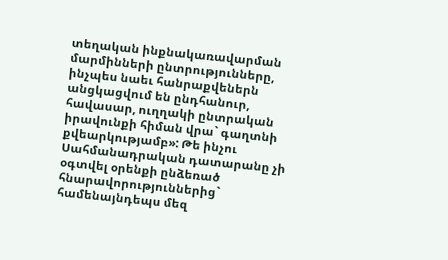տեղական ինքնակառավարման մարմինների ընտրությունները, ինչպես նաեւ հանրաքվեներն անցկացվում են ընդհանուր, հավասար, ուղղակի ընտրական իրավունքի հիման վրա` գաղտնի քվեարկությամբ»: Թե ինչու Սահմանադրական դատարանը չի օգտվել օրենքի ընձեռած հնարավորություններից` համենայնդեպս մեզ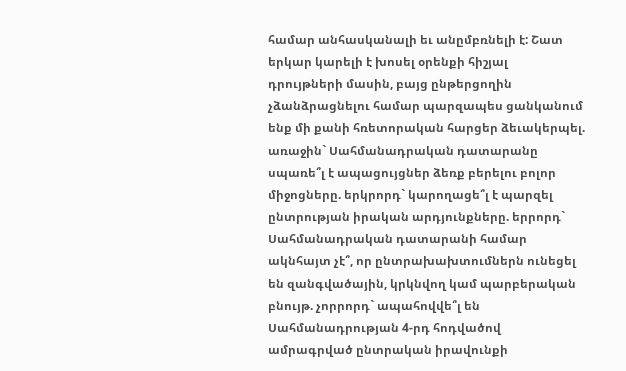համար անհասկանալի եւ անըմբռնելի է: Շատ երկար կարելի է խոսել օրենքի հիշյալ դրույթների մասին, բայց ընթերցողին չձանձրացնելու համար պարզապես ցանկանում ենք մի քանի հռետորական հարցեր ձեւակերպել. առաջին` Սահմանադրական դատարանը սպառե՞լ է ապացույցներ ձեռք բերելու բոլոր միջոցները. երկրորդ` կարողացե՞լ է պարզել ընտրության իրական արդյունքները. երրորդ` Սահմանադրական դատարանի համար ակնհայտ չէ՞, որ ընտրախախտումներն ունեցել են զանգվածային, կրկնվող կամ պարբերական բնույթ. չորրորդ` ապահովվե՞լ են Սահմանադրության 4-րդ հոդվածով ամրագրված ընտրական իրավունքի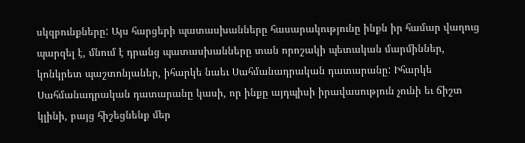սկզբունքները: Այս հարցերի պատասխանները հասարակությունը ինքն իր համար վաղուց պարզել է, մնում է դրանց պատասխանները տան որոշակի պետական մարմիններ, կոնկրետ պաշտոնյաներ, իհարկե նաեւ Սահմանադրական դատարանը: Իհարկե Սահմանադրական դատարանը կասի, որ ինքը այդպիսի իրավասություն չունի եւ ճիշտ կլինի, բայց հիշեցնենք մեր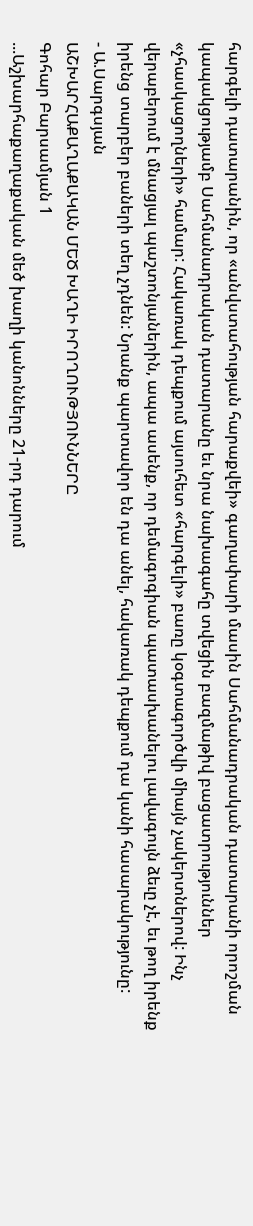հարգելի դատարանին, որ «անվստահության հարաքվեի» գաղափարի մասին Սահմանադրական դատարանի որոշման կապակցությամբ Սահմանադրական դատարանը եւ նրա նախագահը տվեցին բազմաթիվ բացատրություններ «չհասկացողների» համար: Հակառակ դեպքում այսուհետ «հարգելի» բառը կօգտագործվի միայն չակերտներով: Ինչ վերաբերում է մնացյալ պաշտոնյաներին, ապա ասենք, որ դեմագոգիան պատասխանելու լավագույն ձեւը չէ, եւ թող իրենք իրենց տարբեր բաների տեղ չդնեն: Նրանք պարտավոր են դա անել, հակառակ դեպքում դա կանի հասարակությունը:
- Ա.Սարգսյան
ԱՇԽԱՐՀԱՔԱՂԱՔԱԿԱՆ ՄԵԾ ԽԱՂԻ ԻՐՈՂՈՒԹՅՈՒՆՆԵՐԸ
Գոհար Բարսամյան 1
...Աշխարհաքաղաքական մեծ խաղի կանոնները 21-րդ դարում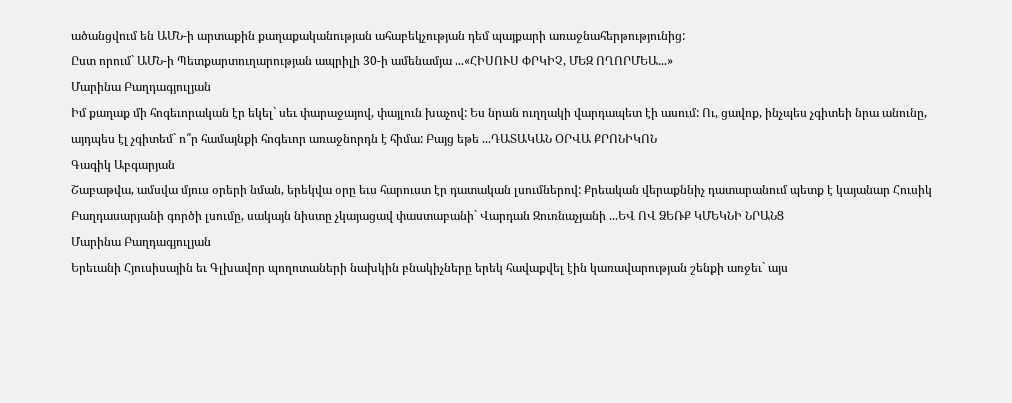ածանցվում են ԱՄՆ-ի արտաքին քաղաքականության ահաբեկչության դեմ պայքարի առաջնահերթությունից:
Ըստ որում` ԱՄՆ-ի Պետքարտուղարության ապրիլի 30-ի ամենամյա ...«ՀԻՍՈՒՍ ՓՐԿԻՉ, ՄԵԶ ՈՂՈՐՄԵԱ...»
Մարինա Բաղդագյուլյան
Իմ քաղաք մի հոգեւորական էր եկել` սեւ փարաջայով, փայլուն խաչով: Ես նրան ուղղակի վարդապետ էի ասում: Ու, ցավոք, ինչպես չգիտեի նրա անունը, այդպես էլ չգիտեմ` ո՞ր համայնքի հոգեւոր առաջնորդն է հիմա: Բայց եթե ...ԴԱՏԱԿԱՆ ՕՐՎԱ ՔՐՈՆԻԿՈՆ
Գագիկ Աբգարյան
Շաբաթվա, ամսվա մյուս օրերի նման, երեկվա օրը եւս հարուստ էր դատական լսումներով: Քրեական վերաքննիչ դատարանում պետք է կայանար Հուսիկ Բաղդասարյանի գործի լսումը, սակայն նիստը չկայացավ փաստաբանի` Վարդան Զուռնաչյանի ...ԵՎ ՈՎ ՁԵՌՔ ԿՄԵԿՆԻ ՆՐԱՆՑ
Մարինա Բաղդագյուլյան
Երեւանի Հյուսիսային եւ Գլխավոր պողոտաների նախկին բնակիչները երեկ հավաքվել էին կառավարության շենքի առջեւ` այս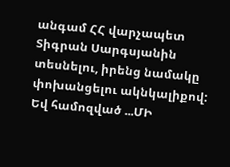անգամ ՀՀ վարչապետ Տիգրան Սարգսյանին տեսնելու, իրենց նամակը փոխանցելու ակնկալիքով: Եվ համոզված ...ՄԻ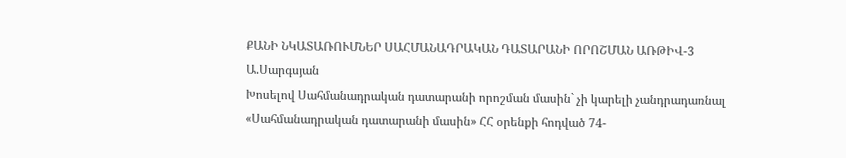ՔԱՆԻ ՆԿԱՏԱՌՈՒՄՆԵՐ ՍԱՀՄԱՆԱԴՐԱԿԱՆ ԴԱՏԱՐԱՆԻ ՈՐՈՇՄԱՆ ԱՌԹԻՎ-3
Ա.Սարգսյան
Խոսելով Սահմանադրական դատարանի որոշման մասին` չի կարելի չանդրադառնալ «Սահմանադրական դատարանի մասին» ՀՀ օրենքի հոդված 74-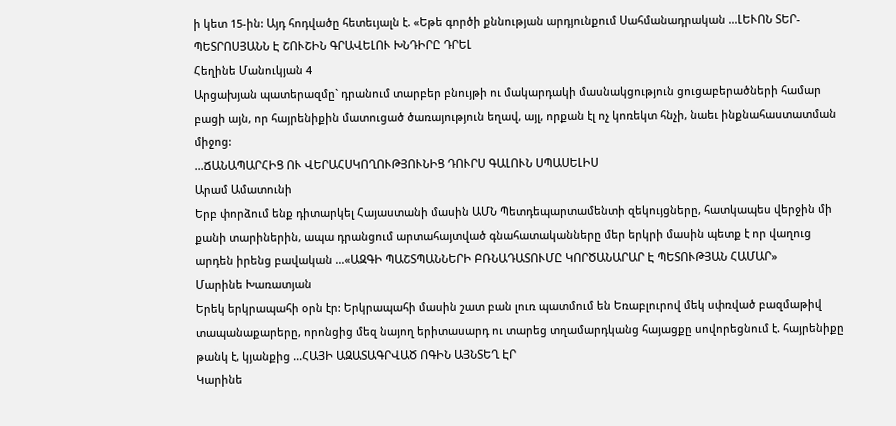ի կետ 15-ին: Այդ հոդվածը հետեւյալն է. «Եթե գործի քննության արդյունքում Սահմանադրական ...ԼԵՒՈՆ ՏԵՐ-ՊԵՏՐՈՍՅԱՆՆ Է ՇՈՒՇԻՆ ԳՐԱՎԵԼՈՒ ԽՆԴԻՐԸ ԴՐԵԼ
Հեղինե Մանուկյան 4
Արցախյան պատերազմը` դրանում տարբեր բնույթի ու մակարդակի մասնակցություն ցուցաբերածների համար բացի այն, որ հայրենիքին մատուցած ծառայություն եղավ, այլ, որքան էլ ոչ կոռեկտ հնչի, նաեւ ինքնահաստատման միջոց:
...ՃԱՆԱՊԱՐՀԻՑ ՈՒ ՎԵՐԱՀՍԿՈՂՈՒԹՅՈՒՆԻՑ ԴՈՒՐՍ ԳԱԼՈՒՆ ՍՊԱՍԵԼԻՍ
Արամ Ամատունի
Երբ փորձում ենք դիտարկել Հայաստանի մասին ԱՄՆ Պետդեպարտամենտի զեկույցները, հատկապես վերջին մի քանի տարիներին, ապա դրանցում արտահայտված գնահատականները մեր երկրի մասին պետք է որ վաղուց արդեն իրենց բավական ...«ԱԶԳԻ ՊԱՇՏՊԱՆՆԵՐԻ ԲՌՆԱԴԱՏՈՒՄԸ ԿՈՐԾԱՆԱՐԱՐ Է ՊԵՏՈՒԹՅԱՆ ՀԱՄԱՐ»
Մարինե Խառատյան
Երեկ երկրապահի օրն էր: Երկրապահի մասին շատ բան լուռ պատմում են Եռաբլուրով մեկ սփռված բազմաթիվ տապանաքարերը, որոնցից մեզ նայող երիտասարդ ու տարեց տղամարդկանց հայացքը սովորեցնում է. հայրենիքը թանկ է, կյանքից ...ՀԱՅԻ ԱԶԱՏԱԳՐՎԱԾ ՈԳԻՆ ԱՅՆՏԵՂ ԷՐ
Կարինե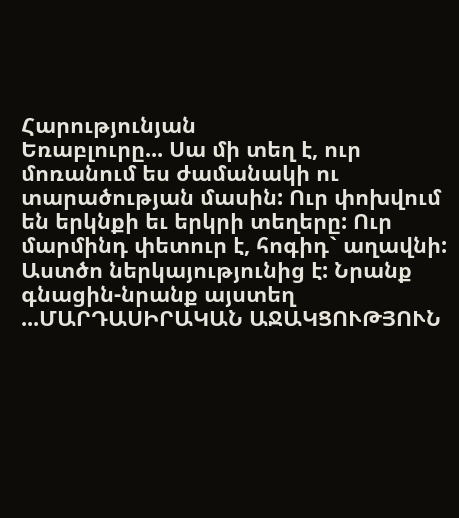Հարությունյան
Եռաբլուրը... Սա մի տեղ է, ուր մոռանում ես ժամանակի ու տարածության մասին: Ուր փոխվում են երկնքի եւ երկրի տեղերը: Ուր մարմինդ փետուր է, հոգիդ` աղավնի: Աստծո ներկայությունից է: Նրանք գնացին-նրանք այստեղ ...ՄԱՐԴԱՍԻՐԱԿԱՆ ԱՋԱԿՑՈՒԹՅՈՒՆ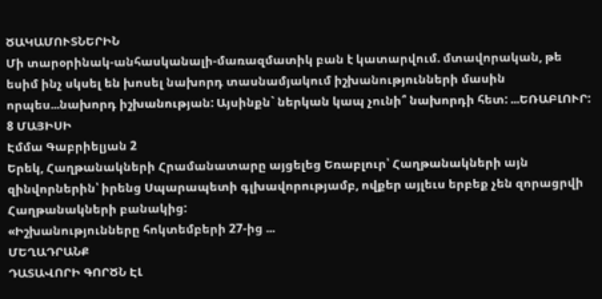ԾԱԿԱՄՈՒՏՆԵՐԻՆ
Մի տարօրինակ-անհասկանալի-մառազմատիկ բան է կատարվում. մտավորական, թե եսիմ ինչ սկսել են խոսել նախորդ տասնամյակում իշխանությունների մասին որպես...նախորդ իշխանության: Այսինքն` ներկան կապ չունի՞ նախորդի հետ: ...ԵՌԱԲԼՈՒՐ: 8 ՄԱՅԻՍԻ
Էմմա Գաբրիելյան 2
Երեկ, Հաղթանակների Հրամանատարը այցելեց Եռաբլուր՝ Հաղթանակների այն զինվորներին՝ իրենց Սպարապետի գլխավորությամբ, ովքեր այլեւս երբեք չեն զորացրվի Հաղթանակների բանակից:
«Իշխանությունները հոկտեմբերի 27-ից ...
ՄԵՂԱԴՐԱՆՔ
ԴԱՏԱՎՈՐԻ ԳՈՐԾՆ ԷԼ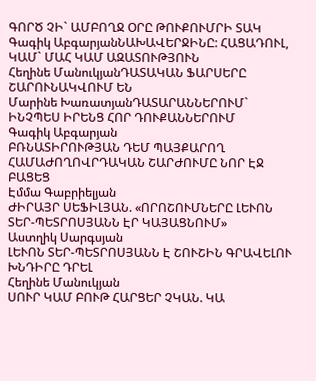ԳՈՐԾ ՉԻ` ԱՄԲՈՂՋ ՕՐԸ ԹՈՒՔՈՒՄՐԻ ՏԱԿ
Գագիկ ԱբգարյանՆԱԽԱՎԵՐՋԻՆԸ: ՀԱՑԱԴՈՒԼ, ԿԱՄ` ՄԱՀ ԿԱՄ ԱԶԱՏՈՒԹՅՈՒՆ
Հեղինե ՄանուկյանԴԱՏԱԿԱՆ ՖԱՐՍԵՐԸ ՇԱՐՈՒՆԱԿՎՈՒՄ ԵՆ
Մարինե ԽառատյանԴԱՏԱՐԱՆՆԵՐՈՒՄ` ԻՆՉՊԵՍ ԻՐԵՆՑ ՀՈՐ ԴՈՒՔԱՆՆԵՐՈՒՄ
Գագիկ Աբգարյան
ԲՌՆԱՏԻՐՈՒԹՅԱՆ ԴԵՄ ՊԱՅՔԱՐՈՂ ՀԱՄԱԺՈՂՈՎՐԴԱԿԱՆ ՇԱՐԺՈՒՄԸ ՆՈՐ ԷՋ ԲԱՑԵՑ
Էմմա Գաբրիելյան
ԺԻՐԱՅՐ ՍԵՖԻԼՅԱՆ. «ՈՐՈՇՈՒՄՆԵՐԸ ԼԵՒՈՆ ՏԵՐ-ՊԵՏՐՈՍՅԱՆՆ ԷՐ ԿԱՅԱՑՆՈՒՄ»
Աստղիկ Սարգսյան
ԼԵՒՈՆ ՏԵՐ-ՊԵՏՐՈՍՅԱՆՆ Է ՇՈՒՇԻՆ ԳՐԱՎԵԼՈՒ ԽՆԴԻՐԸ ԴՐԵԼ
Հեղինե Մանուկյան
ՍՈՒՐ ԿԱՄ ԲՈՒԹ ՀԱՐՑԵՐ ՉԿԱՆ. ԿԱ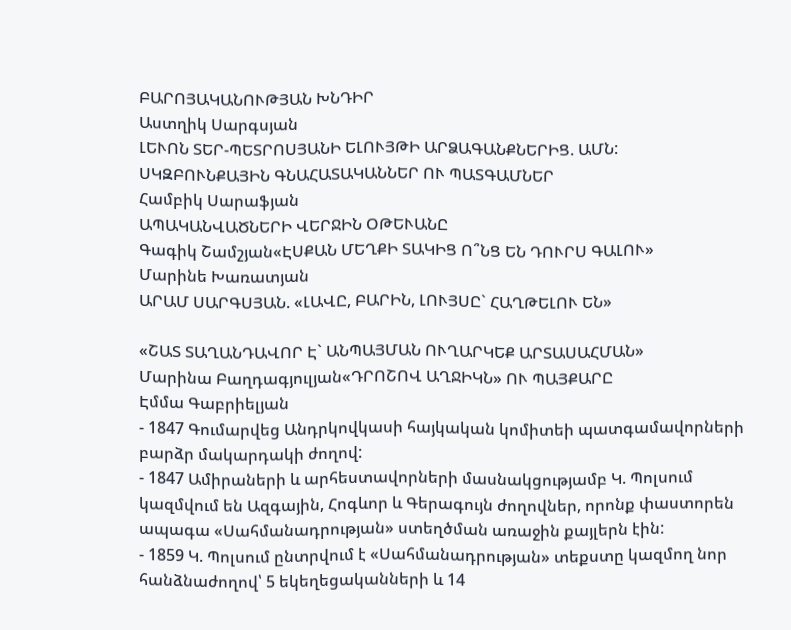ԲԱՐՈՅԱԿԱՆՈՒԹՅԱՆ ԽՆԴԻՐ
Աստղիկ Սարգսյան
ԼԵՒՈՆ ՏԵՐ-ՊԵՏՐՈՍՅԱՆԻ ԵԼՈՒՅԹԻ ԱՐՁԱԳԱՆՔՆԵՐԻՑ. ԱՄՆ: ՍԿԶԲՈՒՆՔԱՅԻՆ ԳՆԱՀԱՏԱԿԱՆՆԵՐ ՈՒ ՊԱՏԳԱՄՆԵՐ
Համբիկ Սարաֆյան
ԱՊԱԿԱՆՎԱԾՆԵՐԻ ՎԵՐՋԻՆ ՕԹԵՒԱՆԸ
Գագիկ Շամշյան«ԷՍՔԱՆ ՄԵՂՔԻ ՏԱԿԻՑ Ո՞ՆՑ ԵՆ ԴՈՒՐՍ ԳԱԼՈՒ»
Մարինե Խառատյան
ԱՐԱՄ ՍԱՐԳՍՅԱՆ. «ԼԱՎԸ, ԲԱՐԻՆ, ԼՈՒՅՍԸ` ՀԱՂԹԵԼՈՒ ԵՆ»

«ՇԱՏ ՏԱՂԱՆԴԱՎՈՐ Է` ԱՆՊԱՅՄԱՆ ՈՒՂԱՐԿԵՔ ԱՐՏԱՍԱՀՄԱՆ»
Մարինա Բաղդագյուլյան«ԴՐՈՇՈՎ ԱՂՋԻԿՆ» ՈՒ ՊԱՅՔԱՐԸ
Էմմա Գաբրիելյան
- 1847 Գումարվեց Անդրկովկասի հայկական կոմիտեի պատգամավորների բարձր մակարդակի ժողով:
- 1847 Ամիրաների և արհեստավորների մասնակցությամբ Կ. Պոլսում կազմվում են Ազգային, Հոգևոր և Գերագույն ժողովներ, որոնք փաստորեն ապագա «Սահմանադրության» ստեղծման առաջին քայլերն էին:
- 1859 Կ. Պոլսում ընտրվում է «Սահմանադրության» տեքստը կազմող նոր հանձնաժողով՝ 5 եկեղեցականների և 14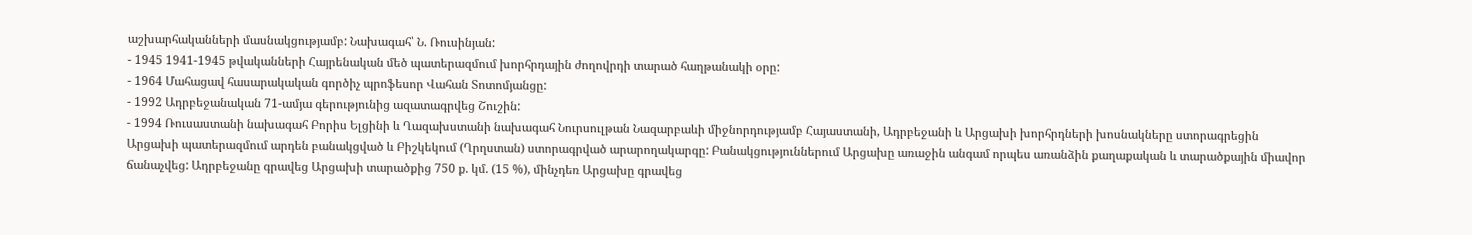աշխարհականների մասնակցությամբ: Նախագահ՝ Ն. Ռուսինյան:
- 1945 1941-1945 թվականների Հայրենական մեծ պատերազմում խորհրդային ժողովրդի տարած հաղթանակի օրը:
- 1964 Մահացավ հասարակական գործիչ պրոֆեսոր Վահան Տոտոմյանցը:
- 1992 Ադրբեջանական 71-ամյա գերությունից ազատագրվեց Շուշին:
- 1994 Ռուսաստանի նախագահ Բորիս Ելցինի և Ղազախստանի նախագահ Նուրսուլթան Նազարբաևի միջնորդությամբ Հայաստանի, Ադրբեջանի և Արցախի խորհրդների խոսնակները ստորագրեցին Արցախի պատերազմում արդեն բանակցված և Բիշկեկում (Ղրղստան) ստորագրված արարողակարգը: Բանակցություններում Արցախը առաջին անգամ որպես առանձին քաղաքական և տարածքային միավոր ճանաչվեց: Ադրբեջանը գրավեց Արցախի տարածքից 750 ք. կմ. (15 %), մինչդեռ Արցախը գրավեց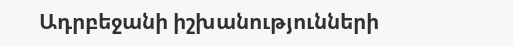Ադրբեջանի իշխանությունների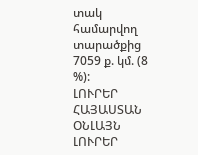տակ համարվող տարածքից 7059 ք. կմ. (8 %):
ԼՈՒՐԵՐ ՀԱՅԱՍՏԱՆ
ՕՆԼԱՅՆ ԼՈՒՐԵՐ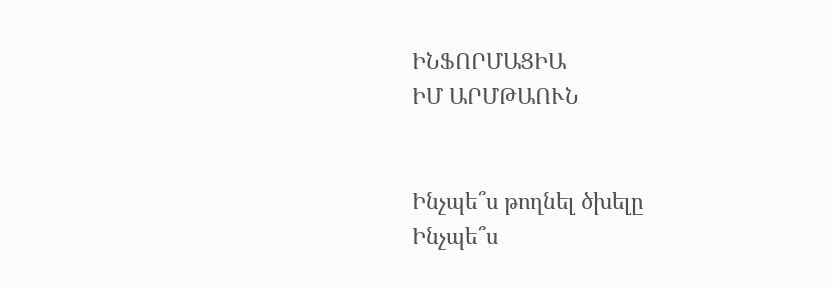ԻՆՖՈՐՄԱՑԻԱ
ԻՄ ԱՐՄԹԱՈՒՆ


Ինչպե՞ս թողնել ծխելը
Ինչպե՞ս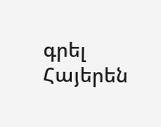գրել Հայերեն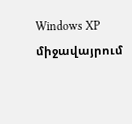Windows XP միջավայրում